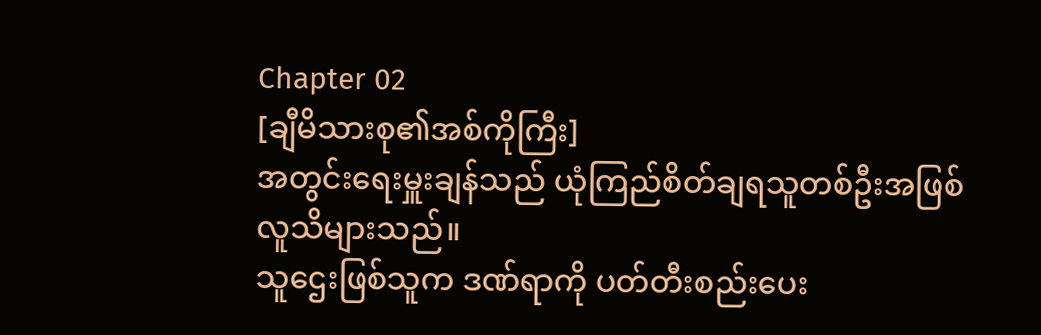Chapter 02
[ချီမိသားစု၏အစ်ကိုကြီး]
အတွင်းရေးမှူးချန်သည် ယုံကြည်စိတ်ချရသူတစ်ဦးအဖြစ်
လူသိများသည်။
သူဌေးဖြစ်သူက ဒဏ်ရာကို ပတ်တီးစည်းပေး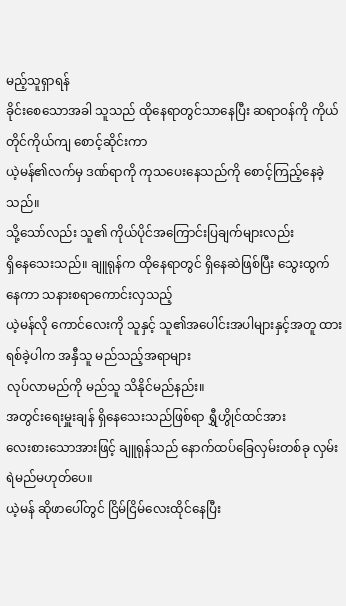မည့်သူရှာရန်
ခိုင်းစေသောအခါ သူသည် ထိုနေရာတွင်သာနေပြီး ဆရာဝန်ကို ကိုယ်တိုင်ကိုယ်ကျ စောင့်ဆိုင်းကာ
ယဲ့မန်၏လက်မှ ဒဏ်ရာကို ကုသပေးနေသည်ကို စောင့်ကြည့်နေခဲ့သည်။
သို့သော်လည်း သူ၏ ကိုယ်ပိုင်အကြောင်းပြချက်များလည်း
ရှိနေသေးသည်။ ချူရုန်က ထိုနေရာတွင် ရှိနေဆဲဖြစ်ပြီး သွေးထွက်နေကာ သနားစရာကောင်းလှသည့်
ယဲ့မန်လို ကောင်လေးကို သူနှင့် သူ၏အပေါင်းအပါများနှင့်အတူ ထားရစ်ခဲ့ပါက အနှီသူ မည်သည့်အရာများ
လုပ်လာမည်ကို မည်သူ သိနိုင်မည်နည်း။
အတွင်းရေးမှူးချန် ရှိနေသေးသည်ဖြစ်ရာ ရွှီဟွိုင်ထင်အား
လေးစားသောအားဖြင့် ချူရုန်သည် နောက်ထပ်ခြေလှမ်းတစ်ခု လှမ်းရဲမည်မဟုတ်ပေ။
ယဲ့မန် ဆိုဖာပေါ်တွင် ငြိမ်ငြိမ်လေးထိုင်နေပြီး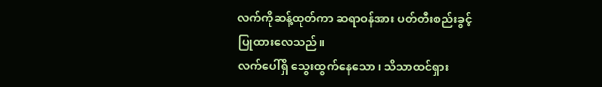လက်ကိုဆန့်ထုတ်ကာ ဆရာဝန်အား ပတ်တီးစည်းခွင့်ပြုထားလေသည်။
လက်ပေါ်ရှိ သွေးထွက်နေသော၊ သိသာထင်ရှား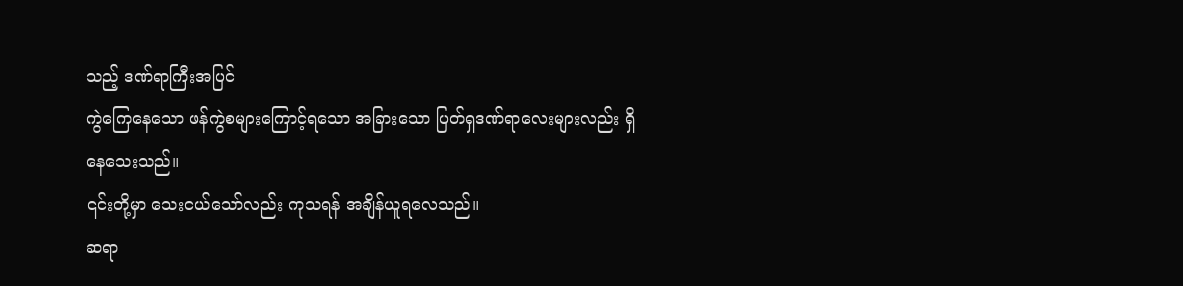သည့် ဒဏ်ရာကြီးအပြင်
ကွဲကြေနေသော ဖန်ကွဲစများကြောင့်ရသော အခြားသော ပြတ်ရှဒဏ်ရာလေးများလည်း ရှိနေသေးသည်။
၎င်းတို့မှာ သေးငယ်သော်လည်း ကုသရန် အချိန်ယူရလေသည်။
ဆရာ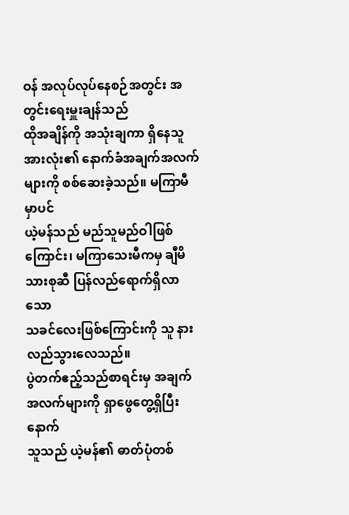ဝန် အလုပ်လုပ်နေစဉ်အတွင်း အတွင်းရေးမှူးချန်သည်
ထိုအချိန်ကို အသုံးချကာ ရှိနေသူအားလုံး၏ နောက်ခံအချက်အလက်များကို စစ်ဆေးခဲ့သည်။ မကြာမီမှာပင်
ယဲ့မန်သည် မည်သူမည်ဝါဖြစ်ကြောင်း၊ မကြာသေးမီကမှ ချီမိသားစုဆီ ပြန်လည်ရောက်ရှိလာသော
သခင်လေးဖြစ်ကြောင်းကို သူ နားလည်သွားလေသည်။
ပွဲတက်ဧည့်သည်စာရင်းမှ အချက်အလက်များကို ရှာဖွေတွေ့ရှိပြီးနောက်
သူသည် ယဲ့မန်၏ ဓာတ်ပုံတစ်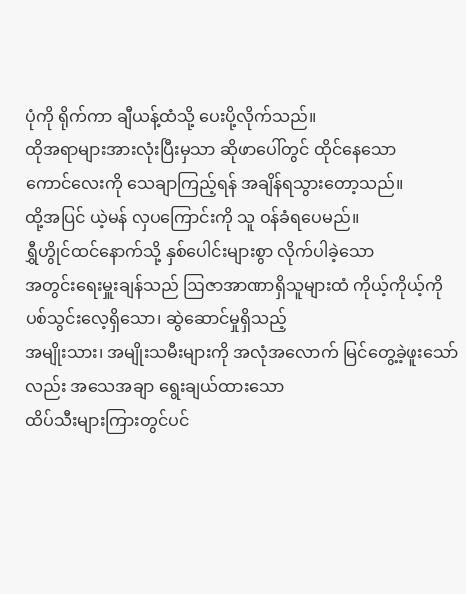ပုံကို ရိုက်ကာ ချီယန့်ထံသို့ ပေးပို့လိုက်သည်။
ထိုအရာများအားလုံးပြီးမှသာ ဆိုဖာပေါ်တွင် ထိုင်နေသော
ကောင်လေးကို သေချာကြည့်ရန် အချိန်ရသွားတော့သည်။
ထို့အပြင် ယဲ့မန် လှပကြောင်းကို သူ ဝန်ခံရပေမည်။
ရွှီဟွိုင်ထင်နောက်သို့ နှစ်ပေါင်းများစွာ လိုက်ပါခဲ့သော
အတွင်းရေးမှူးချန်သည် ဩဇာအာဏာရှိသူများထံ ကိုယ့်ကိုယ့်ကို ပစ်သွင်းလေ့ရှိသော၊ ဆွဲဆောင်မှုရှိသည့်
အမျိုးသား၊ အမျိုးသမီးများကို အလုံအလောက် မြင်တွေ့ခဲ့ဖူးသော်လည်း အသေအချာ ရွေးချယ်ထားသော
ထိပ်သီးများကြားတွင်ပင်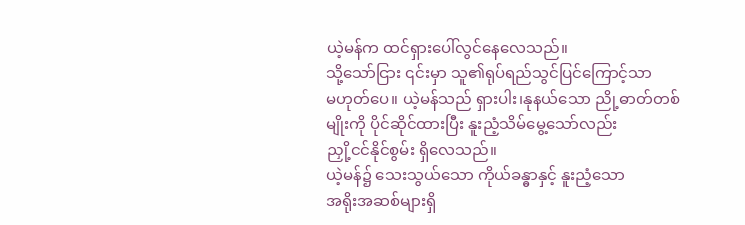ယဲ့မန်က ထင်ရှားပေါ်လွင်နေလေသည်။
သို့သော်ငြား ၎င်းမှာ သူ၏ရုပ်ရည်သွင်ပြင်ကြောင့်သာ
မဟုတ်ပေ။ ယဲ့မန်သည် ရှားပါး၊နုနယ်သော ညို့ဓာတ်တစ်မျိုးကို ပိုင်ဆိုင်ထားပြီး နူးညံ့သိမ်မွေ့သော်လည်း
ညှို့ငင်နိုင်စွမ်း ရှိလေသည်။
ယဲ့မန်၌ သေးသွယ်သော ကိုယ်ခန္ဓာနှင့် နူးညံ့သော
အရိုးအဆစ်များရှိ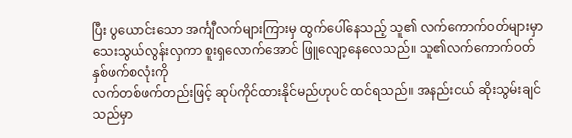ပြီး ပွယောင်းသော အင်္ကျီလက်များကြားမှ ထွက်ပေါ်နေသည့် သူ၏ လက်ကောက်ဝတ်များမှာ
သေးသွယ်လွန်းလှကာ စူးရှလောက်အောင် ဖြူလျော့နေလေသည်။ သူ၏လက်ကောက်ဝတ်နှစ်ဖက်စလုံးကို
လက်တစ်ဖက်တည်းဖြင့် ဆုပ်ကိုင်ထားနိုင်မည်ဟုပင် ထင်ရသည်။ အနည်းငယ် ဆိုးသွမ်းချင်သည်မှာ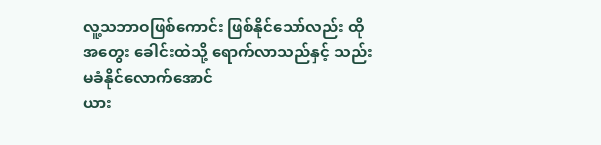လူ့သဘာဝဖြစ်ကောင်း ဖြစ်နိုင်သော်လည်း ထိုအတွေး ခေါင်းထဲသို့ ရောက်လာသည်နှင့် သည်းမခံနိုင်လောက်အောင်
ယား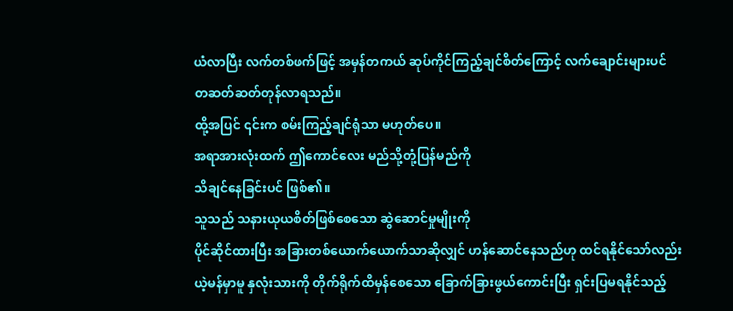ယံလာပြီး လက်တစ်ဖက်ဖြင့် အမှန်တကယ် ဆုပ်ကိုင်ကြည့်ချင်စိတ်ကြောင့် လက်ချောင်းများပင်
တဆတ်ဆတ်တုန်လာရသည်။
ထို့အပြင် ၎င်းက စမ်းကြည့်ချင်ရုံသာ မဟုတ်ပေ။
အရာအားလုံးထက် ဤကောင်လေး မည်သို့တုံ့ပြန်မည်ကို
သိချင်နေခြင်းပင် ဖြစ်၏။
သူသည် သနားယုယစိတ်ဖြစ်စေသော ဆွဲဆောင်မှုမျိုးကို
ပိုင်ဆိုင်ထားပြီး အခြားတစ်ယောက်ယောက်သာဆိုလျှင် ဟန်ဆောင်နေသည်ဟု ထင်ရနိုင်သော်လည်း
ယဲ့မန်မှာမူ နှလုံးသားကို တိုက်ရိုက်ထိမှန်စေသော ခြောက်ခြားဖွယ်ကောင်းပြီး ရှင်းပြမရနိုင်သည့်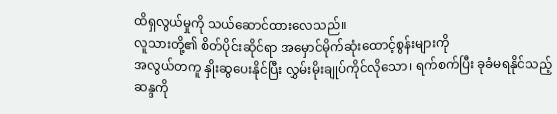ထိရှလွယ်မှုကို သယ်ဆောင်ထားလေသည်။
လူသားတို့၏ စိတ်ပိုင်းဆိုင်ရာ အမှောင်မိုက်ဆုံးထောင့်စွန်းများကို
အလွယ်တကူ နှိုးဆွပေးနိုင်ပြီး လွှမ်းမိုးချုပ်ကိုင်လိုသော၊ ရက်စက်ပြီး ခုခံမရနိုင်သည့်
ဆန္ဒကို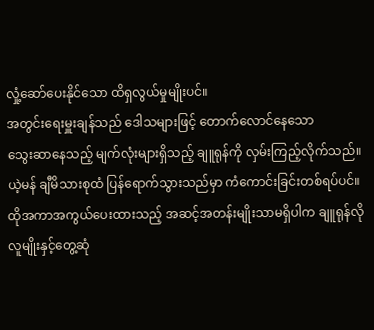လှုံ့ဆော်ပေးနိုင်သော ထိရှလွယ်မှုမျိုးပင်။
အတွင်းရေးမှူးချန်သည် ဒေါသများဖြင့် တောက်လောင်နေသော
သွေးဆာနေသည့် မျက်လုံးများရှိသည့် ချူရုန်ကို လှမ်းကြည့်လိုက်သည်။
ယဲ့မန် ချီမိသားစုထံ ပြန်ရောက်သွားသည်မှာ ကံကောင်းခြင်းတစ်ရပ်ပင်။
ထိုအကာအကွယ်ပေးထားသည့် အဆင့်အတန်းမျိုးသာမရှိပါက ချူရုန်လို လူမျိုးနှင့်တွေ့ဆုံ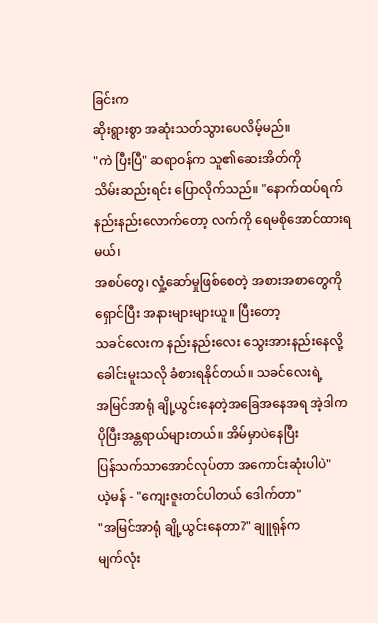ခြင်းက
ဆိုးရွားစွာ အဆုံးသတ်သွားပေလိမ့်မည်။
"ကဲ ပြီးပြီ" ဆရာဝန်က သူ၏ဆေးအိတ်ကို
သိမ်းဆည်းရင်း ပြောလိုက်သည်။ "နောက်ထပ်ရက်နည်းနည်းလောက်တော့ လက်ကို ရေမစိုအောင်ထားရမယ်၊
အစပ်တွေ၊ လှုံ့ဆော်မှုဖြစ်စေတဲ့ အစားအစာတွေကို ရှောင်ပြီး အနားများများယူ။ ပြီးတော့
သခင်လေးက နည်းနည်းလေး သွေးအားနည်းနေလို့ ခေါင်းမူးသလို ခံစားရနိုင်တယ်။ သခင်လေးရဲ့
အမြင်အာရုံ ချို့ယွင်းနေတဲ့အခြေအနေအရ အဲ့ဒါက ပိုပြီးအန္တရာယ်များတယ်။ အိမ်မှာပဲနေပြီး
ပြန်သက်သာအောင်လုပ်တာ အကောင်းဆုံးပါပဲ"
ယဲ့မန် - "ကျေးဇူးတင်ပါတယ် ဒေါက်တာ"
"အမြင်အာရုံ ချို့ယွင်းနေတာ?" ချူရုန်က
မျက်လုံး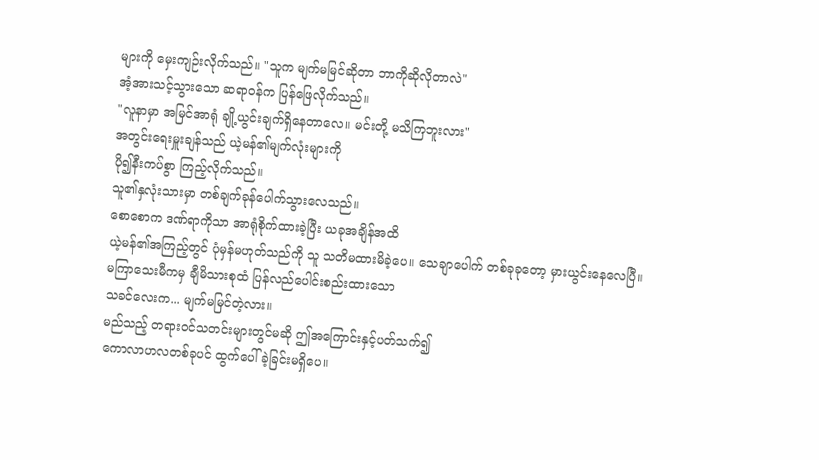များကို မှေးကျဉ်းလိုက်သည်။ "သူက မျက်မမြင်ဆိုတာ ဘာကိုဆိုလိုတာလဲ"
အံ့အားသင့်သွားသော ဆရာဝန်က ပြန်ဖြေလိုက်သည်။
"လူနာမှာ အမြင်အာရုံ ချို့ယွင်းချက်ရှိနေတာလေ။ မင်းတို့ မသိကြဘူးလား"
အတွင်းရေးမှူးချန်သည် ယဲ့မန်၏မျက်လုံးများကို
ပို၍နီးကပ်စွာ ကြည့်လိုက်သည်။
သူ၏နှလုံးသားမှာ တစ်ချက်ခုန်ပေါက်သွားလေသည်။
စောစောက ဒဏ်ရာကိုသာ အာရုံစိုက်ထားခဲ့ပြီး ယခုအချိန်အထိ
ယဲ့မန်၏အကြည့်တွင် ပုံမှန်မဟုတ်သည်ကို သူ သတိမထားမိခဲ့ပေ။ သေချာပေါက် တစ်ခုခုတော့ မှားယွင်းနေလေပြီ။
မကြာသေးမီကမှ ချီမိသားစုထံ ပြန်လည်ပေါင်းစည်းထားသော
သခင်လေးက... မျက်မမြင်တဲ့လား။
မည်သည့် တရားဝင်သတင်းများတွင်မဆို ဤအကြောင်းနှင့်ပတ်သက်၍
ကောလာဟလတစ်ခုပင် ထွက်ပေါ်ခဲ့ခြင်းမရှိပေ။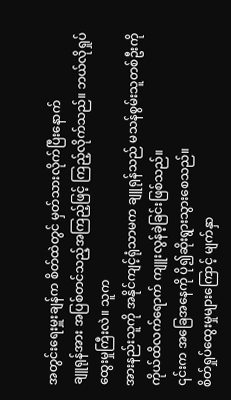အတွင်းရေးမှူးချန်က စိတ်ထဲတွင် မှတ်သားလိုက်ပြီးနောက်
ချူရုန်အား အပြစ်တင်သည့်အကြည့်ဖြင့် ကြည့်လိုက်သည်။ ဘယ်လိုရှုပ်ထွေးမှုကြီးလဲ။ သူက
အားနည်းသူကို အနိုင်ကျင့်ရုံသာမက ချူရုန်သည် မသန်စွမ်းသူတစ်ဦးကို ကိုယ်ထိလက်ရောက် ကျူးလွန်ခဲ့ခြင်းဖြစ်သည်။
၎င်းက အခြေအနေကို ပို၍ဆိုးရွားသွားစေသည်။
စိတ်ရှုပ်ထွေးမှုများကြောင့် မျက်နှာ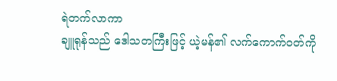ရဲတက်လာကာ
ချူရုန်သည် ဒေါသတကြီးဖြင့် ယဲ့မန်၏ လက်ကောက်ဝတ်ကို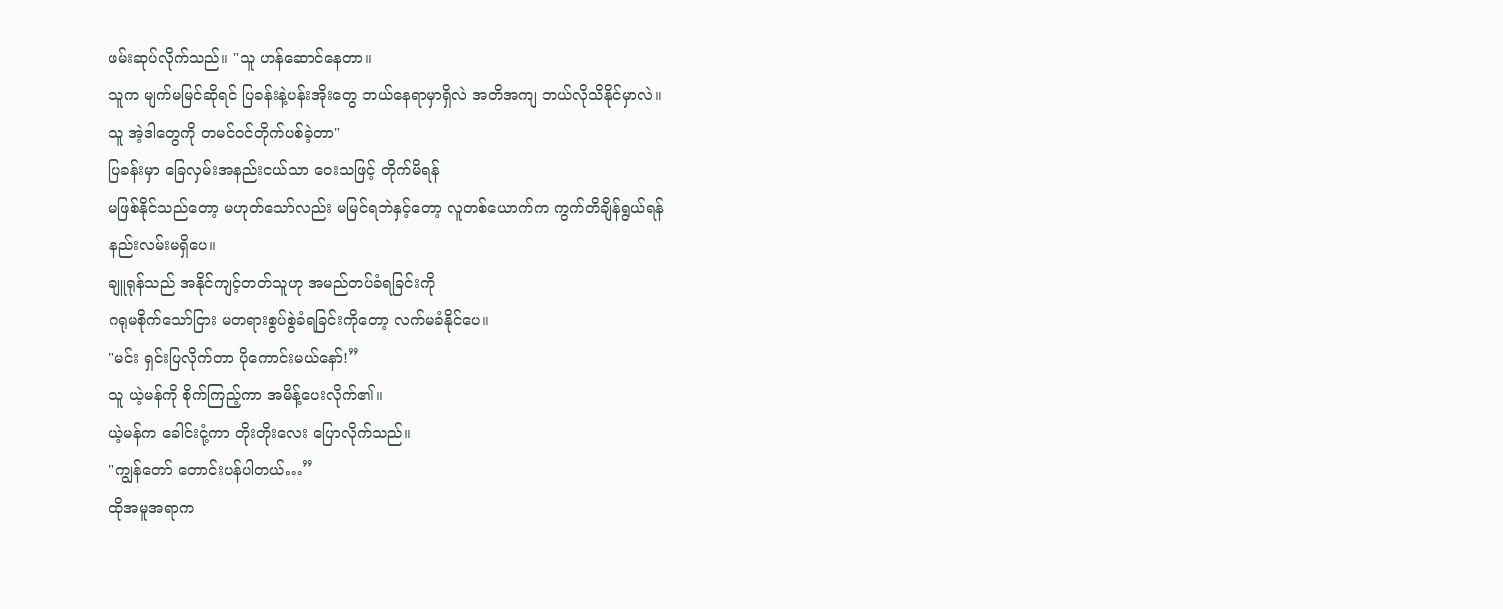ဖမ်းဆုပ်လိုက်သည်။ "သူ ဟန်ဆောင်နေတာ။
သူက မျက်မမြင်ဆိုရင် ပြခန်းနဲ့ပန်းအိုးတွေ ဘယ်နေရာမှာရှိလဲ အတိအကျ ဘယ်လိုသိနိုင်မှာလဲ။
သူ အဲ့ဒါတွေကို တမင်ဝင်တိုက်ပစ်ခဲ့တာ"
ပြခန်းမှာ ခြေလှမ်းအနည်းငယ်သာ ဝေးသဖြင့် တိုက်မိရန်
မဖြစ်နိုင်သည်တော့ မဟုတ်သော်လည်း မမြင်ရဘဲနှင့်တော့ လူတစ်ယောက်က ကွက်တိချိန်ရွယ်ရန်
နည်းလမ်းမရှိပေ။
ချူရုန်သည် အနိုင်ကျင့်တတ်သူဟု အမည်တပ်ခံရခြင်းကို
ဂရုမစိုက်သော်ငြား မတရားစွပ်စွဲခံရခြင်းကိုတော့ လက်မခံနိုင်ပေ။
"မင်း ရှင်းပြလိုက်တာ ပိုကောင်းမယ်နော်!”
သူ ယဲ့မန်ကို စိုက်ကြည့်ကာ အမိန့်ပေးလိုက်၏။
ယဲ့မန်က ခေါင်းငုံ့ကာ တိုးတိုးလေး ပြောလိုက်သည်။
"ကျွန်တော် တောင်းပန်ပါတယ်…”
ထိုအမူအရာက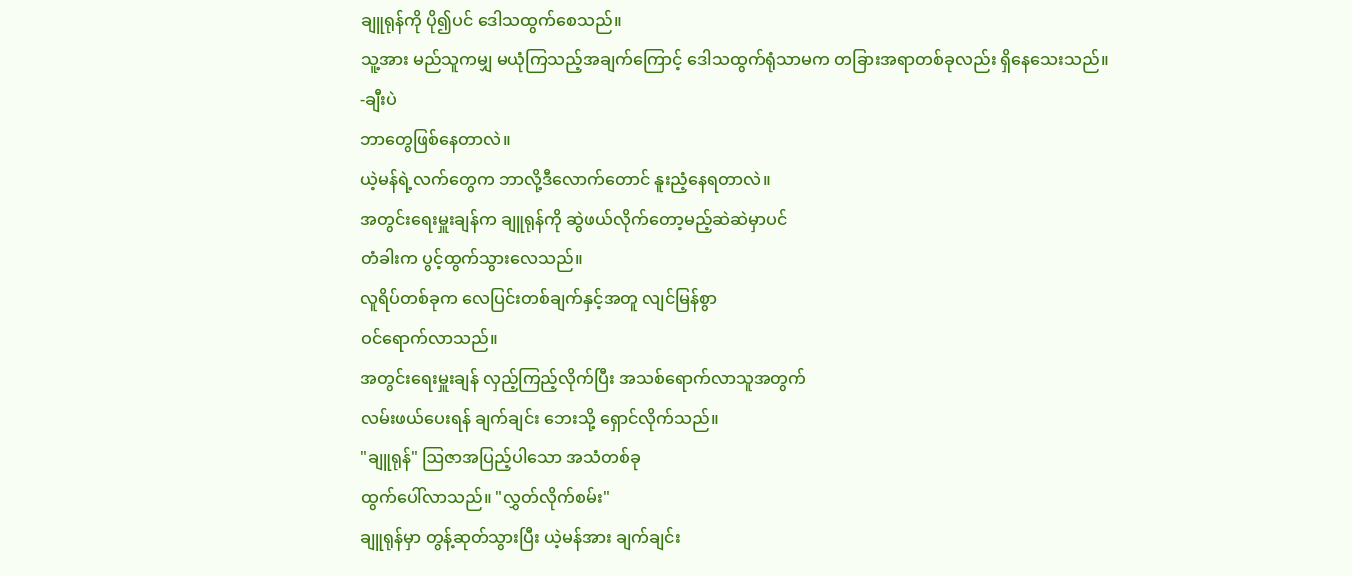ချူရုန်ကို ပို၍ပင် ဒေါသထွက်စေသည်။
သူ့အား မည်သူကမျှ မယုံကြသည့်အချက်ကြောင့် ဒေါသထွက်ရုံသာမက တခြားအရာတစ်ခုလည်း ရှိနေသေးသည်။
-ချီးပဲ
ဘာတွေဖြစ်နေတာလဲ။
ယဲ့မန်ရဲ့လက်တွေက ဘာလို့ဒီလောက်တောင် နူးညံ့နေရတာလဲ။
အတွင်းရေးမှူးချန်က ချူရုန်ကို ဆွဲဖယ်လိုက်တော့မည့်ဆဲဆဲမှာပင်
တံခါးက ပွင့်ထွက်သွားလေသည်။
လူရိပ်တစ်ခုက လေပြင်းတစ်ချက်နှင့်အတူ လျင်မြန်စွာ
ဝင်ရောက်လာသည်။
အတွင်းရေးမှူးချန် လှည့်ကြည့်လိုက်ပြီး အသစ်ရောက်လာသူအတွက်
လမ်းဖယ်ပေးရန် ချက်ချင်း ဘေးသို့ ရှောင်လိုက်သည်။
"ချူရုန်" ဩဇာအပြည့်ပါသော အသံတစ်ခု
ထွက်ပေါ်လာသည်။ "လွှတ်လိုက်စမ်း"
ချူရုန်မှာ တွန့်ဆုတ်သွားပြီး ယဲ့မန်အား ချက်ချင်း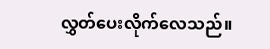လွှတ်ပေးလိုက်လေသည်။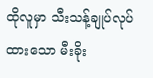ထိုလူမှာ သီးသန့်ချုပ်လုပ်ထားသော မီးခိုး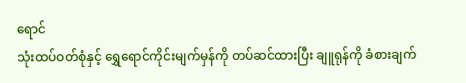ရောင်
သုံးထပ်ဝတ်စုံနှင့် ရွှေရောင်ကိုင်းမျက်မှန်ကို တပ်ဆင်ထားပြီး ချူရုန်ကို ခံစားချက်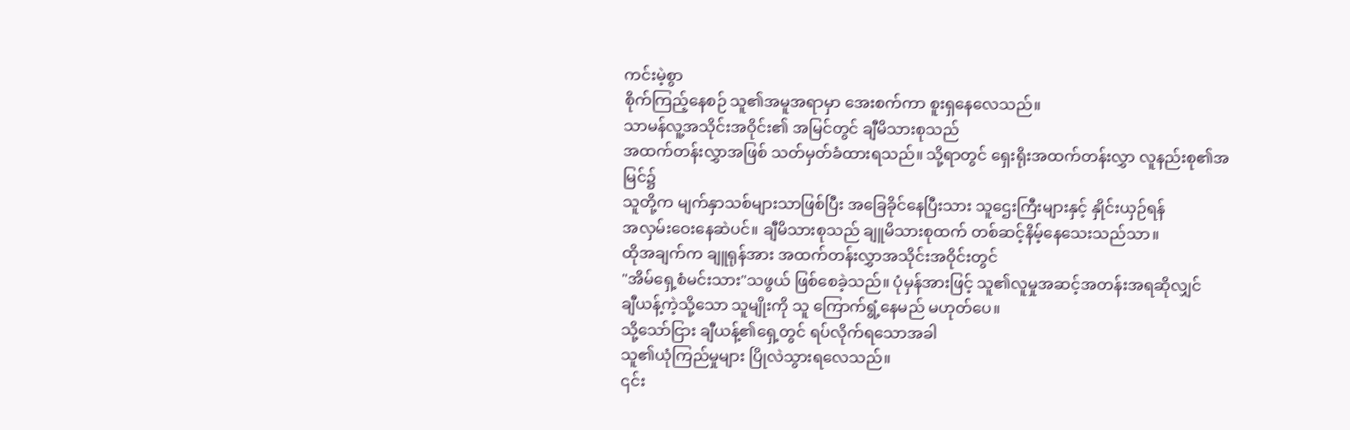ကင်းမဲ့စွာ
စိုက်ကြည့်နေစဉ် သူ၏အမူအရာမှာ အေးစက်ကာ စူးရှနေလေသည်။
သာမန်လူ့အသိုင်းအဝိုင်း၏ အမြင်တွင် ချီမိသားစုသည်
အထက်တန်းလွှာအဖြစ် သတ်မှတ်ခံထားရသည်။ သို့ရာတွင် ရှေးရိုးအထက်တန်းလွှာ လူနည်းစု၏အမြင်၌
သူတို့က မျက်နှာသစ်များသာဖြစ်ပြီး အခြေခိုင်နေပြီးသား သူဌေးကြီးများနှင့် နှိုင်းယှဉ်ရန်
အလှမ်းဝေးနေဆဲပင်။ ချီမိသားစုသည် ချူမိသားစုထက် တစ်ဆင့်နိမ့်နေသေးသည်သာ။
ထိုအချက်က ချူရုန်အား အထက်တန်းလွှာအသိုင်းအဝိုင်းတွင်
"အိမ်ရှေ့စံမင်းသား"သဖွယ် ဖြစ်စေခဲ့သည်။ ပုံမှန်အားဖြင့် သူ၏လူမှုအဆင့်အတန်းအရဆိုလျှင်
ချီယန့်ကဲ့သို့သော သူမျိုးကို သူ ကြောက်ရွံ့နေမည် မဟုတ်ပေ။
သို့သော်ငြား ချီယန့်၏ရှေ့တွင် ရပ်လိုက်ရသောအခါ
သူ၏ယုံကြည်မှုများ ပြိုလဲသွားရလေသည်။
၎င်း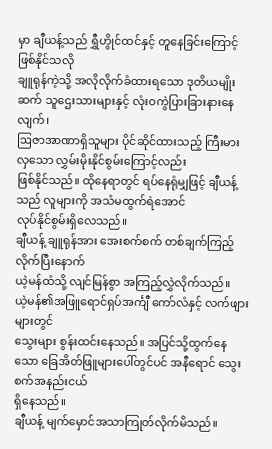မှာ ချီယန့်သည် ရွှီဟွိုင်ထင်နှင့် တူနေခြင်းကြောင့်ဖြစ်နိုင်သလို
ချူရုန်ကဲ့သို့ အလိုလိုက်ခံထားရသော ဒုတိယမျိုးဆက် သူဌေးသားများနှင့် လုံးဝကွဲပြားခြားနားနေလျက်၊
ဩဇာအာဏာရှိသူများ ပိုင်ဆိုင်ထားသည့် ကြီးမားလှသော လွှမ်းမိုးနိုင်စွမ်းကြောင့်လည်း
ဖြစ်နိုင်သည်။ ထိုနေရာတွင် ရပ်နေရုံမျှဖြင့် ချီယန့်သည် လူများကို အသံမထွက်ရဲအောင်
လုပ်နိုင်စွမ်းရှိလေသည်။
ချီယန့် ချူရုန်အား အေးစက်စက် တစ်ချက်ကြည့်လိုက်ပြီးနောက်
ယဲ့မန်ထံသို့ လျင်မြန်စွာ အကြည့်လွှဲလိုက်သည်။
ယဲ့မန်၏အဖြူရောင်ရှပ်အင်္ကျီ ကော်လံနှင့် လက်ဖျားများတွင်
သွေးများ စွန်းထင်းနေသည်။ အပြင်သို့ထွက်နေသော ခြေအိတ်ဖြူများပေါ်တွင်ပင် အနီရောင် သွေးစက်အနည်းငယ်
ရှိနေသည်။
ချီယန့် မျက်မှောင်အသာကြုတ်လိုက်မိသည်။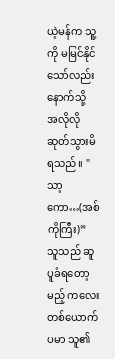ယဲ့မန်က သူ့ကို မမြင်နိုင်သော်လည်း နောက်သို့
အလိုလိုဆုတ်သွားမိရသည်။ "သာ့ကော…(အစ်ကိုကြီး)”
သူသည် ဆူပူခံရတော့မည့် ကလေးတစ်ယောက်ပမာ သူ၏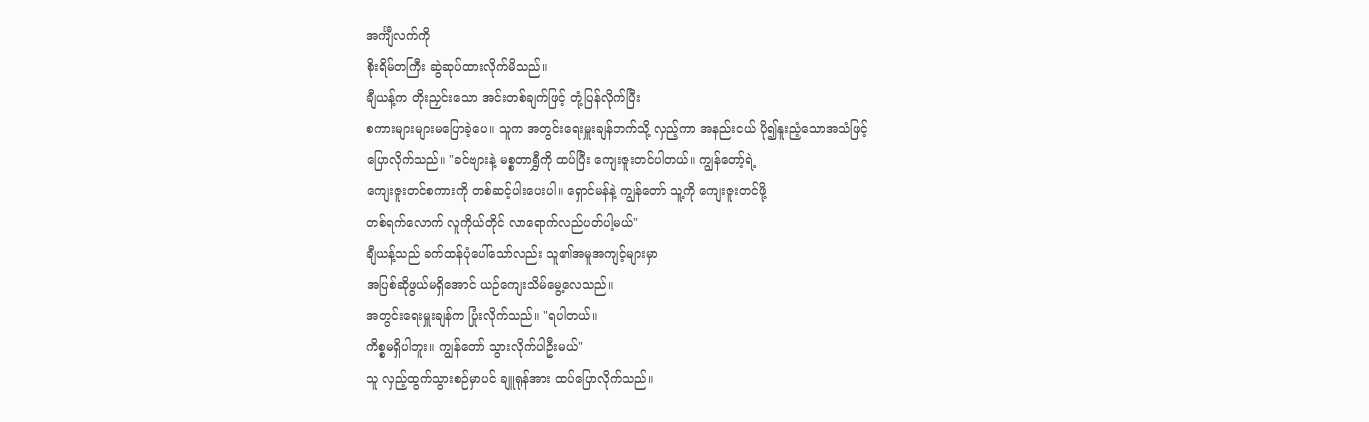အင်္ကျီလက်ကို
စိုးရိမ်တကြီး ဆွဲဆုပ်ထားလိုက်မိသည်။
ချီယန့်က တိုးညှင်းသော အင်းတစ်ချက်ဖြင့် တုံ့ပြန်လိုက်ပြီး
စကားများများမပြောခဲ့ပေ။ သူက အတွင်းရေးမှူးချန်ဘက်သို့ လှည့်ကာ အနည်းငယ် ပို၍နူးညံ့သောအသံဖြင့်
ပြောလိုက်သည်။ "ခင်ဗျားနဲ့ မစ္စတာရွှီကို ထပ်ပြီး ကျေးဇူးတင်ပါတယ်။ ကျွန်တော့်ရဲ့
ကျေးဇူးတင်စကားကို တစ်ဆင့်ပါးပေးပါ။ ရှောင်မန်နဲ့ ကျွန်တော် သူ့ကို ကျေးဇူးတင်ဖို့
တစ်ရက်လောက် လူကိုယ်တိုင် လာရောက်လည်ပတ်ပါ့မယ်"
ချီယန့်သည် ခက်ထန်ပုံပေါ်သော်လည်း သူ၏အမူအကျင့်များမှာ
အပြစ်ဆိုဖွယ်မရှိအောင် ယဉ်ကျေးသိမ်မွေ့လေသည်။
အတွင်းရေးမှူးချန်က ပြုံးလိုက်သည်။ "ရပါတယ်။
ကိစ္စမရှိပါဘူး။ ကျွန်တော် သွားလိုက်ပါဦးမယ်"
သူ လှည့်ထွက်သွားစဉ်မှာပင် ချူရုန်အား ထပ်ပြောလိုက်သည်။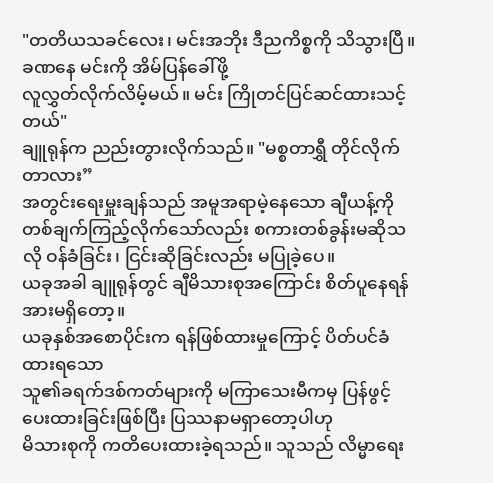"တတိယသခင်လေး၊ မင်းအဘိုး ဒီညကိစ္စကို သိသွားပြီ။ ခဏနေ မင်းကို အိမ်ပြန်ခေါ်ဖို့
လူလွှတ်လိုက်လိမ့်မယ်။ မင်း ကြိုတင်ပြင်ဆင်ထားသင့်တယ်"
ချူရုန်က ညည်းတွားလိုက်သည်။ "မစ္စတာရွှီ တိုင်လိုက်တာလား”
အတွင်းရေးမှူးချန်သည် အမူအရာမဲ့နေသော ချီယန့်ကို
တစ်ချက်ကြည့်လိုက်သော်လည်း စကားတစ်ခွန်းမဆိုသလို ဝန်ခံခြင်း၊ ငြင်းဆိုခြင်းလည်း မပြုခဲ့ပေ။
ယခုအခါ ချူရုန်တွင် ချီမိသားစုအကြောင်း စိတ်ပူနေရန်
အားမရှိတော့။
ယခုနှစ်အစောပိုင်းက ရန်ဖြစ်ထားမှုကြောင့် ပိတ်ပင်ခံထားရသော
သူ၏ခရက်ဒစ်ကတ်များကို မကြာသေးမီကမှ ပြန်ဖွင့်ပေးထားခြင်းဖြစ်ပြီး ပြဿနာမရှာတော့ပါဟု
မိသားစုကို ကတိပေးထားခဲ့ရသည်။ သူသည် လိမ္မာရေး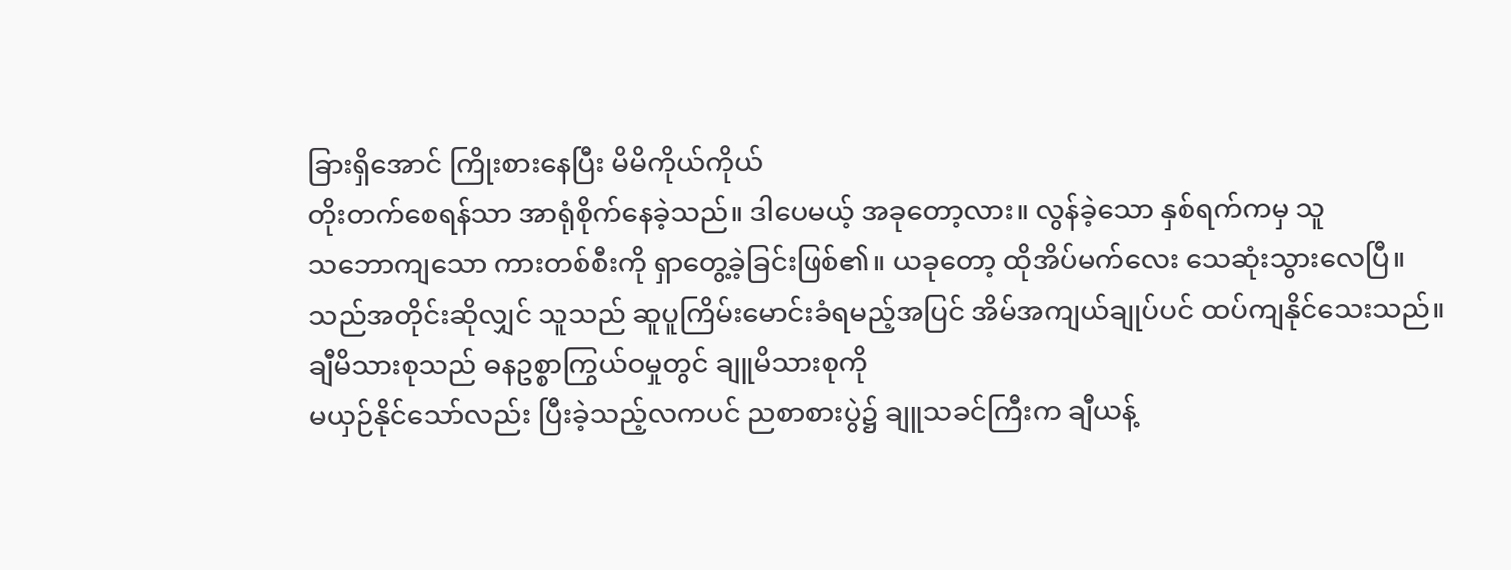ခြားရှိအောင် ကြိုးစားနေပြီး မိမိကိုယ်ကိုယ်
တိုးတက်စေရန်သာ အာရုံစိုက်နေခဲ့သည်။ ဒါပေမယ့် အခုတော့လား။ လွန်ခဲ့သော နှစ်ရက်ကမှ သူ
သဘောကျသော ကားတစ်စီးကို ရှာတွေ့ခဲ့ခြင်းဖြစ်၏။ ယခုတော့ ထိုအိပ်မက်လေး သေဆုံးသွားလေပြီ။
သည်အတိုင်းဆိုလျှင် သူသည် ဆူပူကြိမ်းမောင်းခံရမည့်အပြင် အိမ်အကျယ်ချုပ်ပင် ထပ်ကျနိုင်သေးသည်။
ချီမိသားစုသည် ဓနဥစ္စာကြွယ်ဝမှုတွင် ချူမိသားစုကို
မယှဉ်နိုင်သော်လည်း ပြီးခဲ့သည့်လကပင် ညစာစားပွဲ၌ ချူသခင်ကြီးက ချီယန့်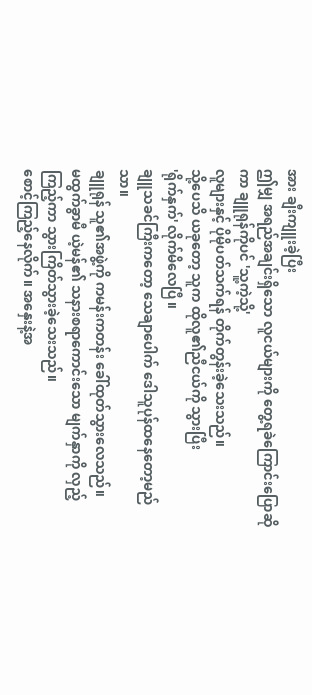အား ချီးကျူးခဲ့ပြီး
ဤမျှ အရည်အချင်းရှိသော လူငယ်များကို တွေ့ရခဲကြောင်းပြောဆိုကာ ချူရုန်ကိုပင် 'သူ့ကဲ့သို့'
လူများနှင့် ပိုမိုပတ်သက်ရန် တိုက်တွန်းခဲ့သေးသည်။
သို့ပေသိ ယခုတော့ သူက ထိုလူ၏ညီငယ်ကို သွားပြီး
'ရိုက်နှက်' လိုက်မိလေပြီ။
ချူသခင်ကြီးကတော့ သေချာပေါက် ဒေါသူပုန်ထနေတော့မည်သာ။
ချူရုန် သူ၏အဖွဲ့ကို ကမန်းကတန်း ခေါ်ထုတ်သွားလေသည်။
မထွက်ခွာမီ ယဲ့မန်၏ သနားစရာကောင်းသော မျက်နှာကို လှည့်ကြည့်ကာ သွားကြိတ်သွားခဲ့သေးသည်။
စောင့်ကြည့်နေလိုက်။ အနှေးနဲ့အ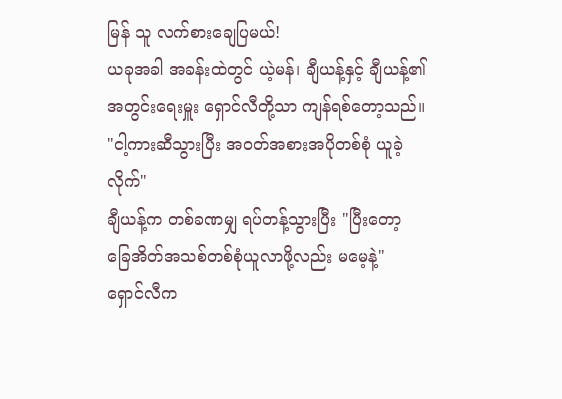မြန် သူ လက်စားချေပြမယ်!
ယခုအခါ အခန်းထဲတွင် ယဲ့မန်၊ ချီယန့်နှင့် ချီယန့်၏
အတွင်းရေးမှူး ရှောင်လီတို့သာ ကျန်ရစ်တော့သည်။
"ငါ့ကားဆီသွားပြီး အဝတ်အစားအပိုတစ်စုံ ယူခဲ့လိုက်"
ချီယန့်က တစ်ခဏမျှ ရပ်တန့်သွားပြီး "ပြီးတော့ ခြေအိတ်အသစ်တစ်စုံယူလာဖို့လည်း မမေ့နဲ့"
ရှောင်လီက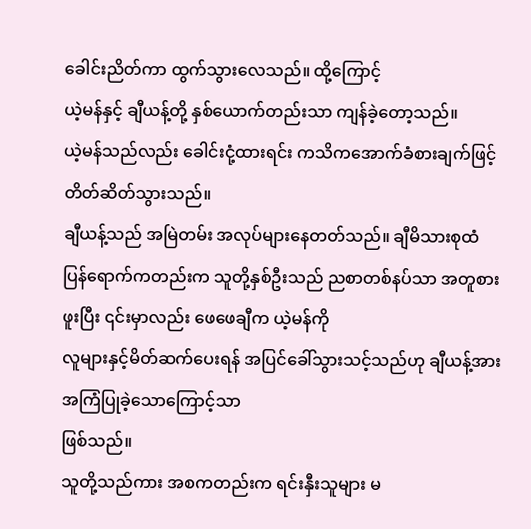ခေါင်းညိတ်ကာ ထွက်သွားလေသည်။ ထို့ကြောင့်
ယဲ့မန်နှင့် ချီယန့်တို့ နှစ်ယောက်တည်းသာ ကျန်ခဲ့တော့သည်။
ယဲ့မန်သည်လည်း ခေါင်းငုံ့ထားရင်း ကသိကအောက်ခံစားချက်ဖြင့်
တိတ်ဆိတ်သွားသည်။
ချီယန့်သည် အမြဲတမ်း အလုပ်များနေတတ်သည်။ ချီမိသားစုထံ
ပြန်ရောက်ကတည်းက သူတို့နှစ်ဦးသည် ညစာတစ်နပ်သာ အတူစားဖူးပြီး ၎င်းမှာလည်း ဖေဖေချီက ယဲ့မန်ကို
လူများနှင့်မိတ်ဆက်ပေးရန် အပြင်ခေါ်သွားသင့်သည်ဟု ချီယန့်အား အကြံပြုခဲ့သောကြောင့်သာ
ဖြစ်သည်။
သူတို့သည်ကား အစကတည်းက ရင်းနှီးသူများ မ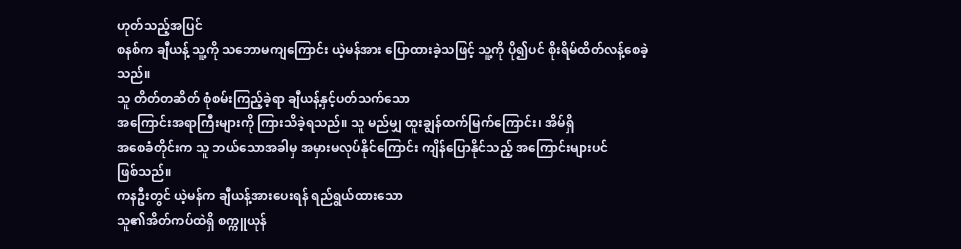ဟုတ်သည့်အပြင်
စနစ်က ချီယန့် သူ့ကို သဘောမကျကြောင်း ယဲ့မန်အား ပြောထားခဲ့သဖြင့် သူ့ကို ပို၍ပင် စိုးရိမ်ထိတ်လန့်စေခဲ့သည်။
သူ တိတ်တဆိတ် စုံစမ်းကြည့်ခဲ့ရာ ချီယန့်နှင့်ပတ်သက်သော
အကြောင်းအရာကြီးများကို ကြားသိခဲ့ရသည်။ သူ မည်မျှ ထူးချွန်ထက်မြက်ကြောင်း၊ အိမ်ရှိ
အစေခံတိုင်းက သူ ဘယ်သောအခါမှ အမှားမလုပ်နိုင်ကြောင်း ကျိန်ပြောနိုင်သည့် အကြောင်းများပင်
ဖြစ်သည်။
ကနဦးတွင် ယဲ့မန်က ချီယန့်အားပေးရန် ရည်ရွယ်ထားသော
သူ၏အိတ်ကပ်ထဲရှိ စက္ကူယုန်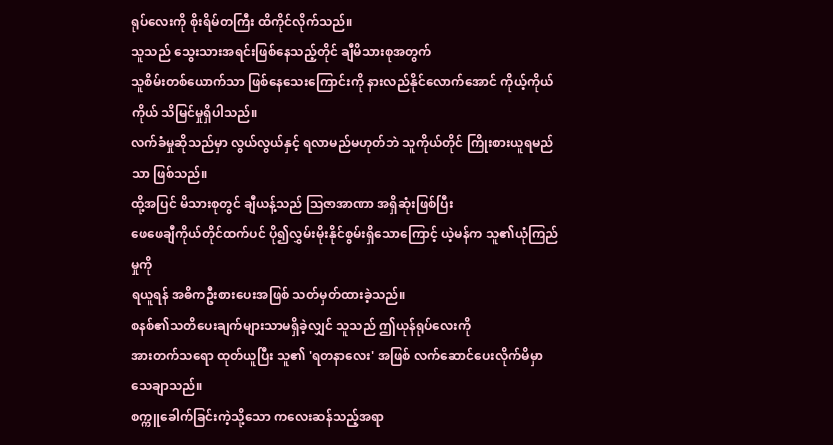ရုပ်လေးကို စိုးရိမ်တကြီး ထိကိုင်လိုက်သည်။
သူသည် သွေးသားအရင်းဖြစ်နေသည့်တိုင် ချီမိသားစုအတွက်
သူစိမ်းတစ်ယောက်သာ ဖြစ်နေသေးကြောင်းကို နားလည်နိုင်လောက်အောင် ကိုယ့်ကိုယ်ကိုယ် သိမြင်မှုရှိပါသည်။
လက်ခံမှုဆိုသည်မှာ လွယ်လွယ်နှင့် ရလာမည်မဟုတ်ဘဲ သူကိုယ်တိုင် ကြိုးစားယူရမည်သာ ဖြစ်သည်။
ထို့အပြင် မိသားစုတွင် ချီယန့်သည် ဩဇာအာဏာ အရှိဆုံးဖြစ်ပြီး
ဖေဖေချီကိုယ်တိုင်ထက်ပင် ပို၍လွှမ်းမိုးနိုင်စွမ်းရှိသောကြောင့် ယဲ့မန်က သူ၏ယုံကြည်မှုကို
ရယူရန် အဓိကဦးစားပေးအဖြစ် သတ်မှတ်ထားခဲ့သည်။
စနစ်၏သတိပေးချက်များသာမရှိခဲ့လျှင် သူသည် ဤယုန်ရုပ်လေးကို
အားတက်သရော ထုတ်ယူပြီး သူ၏ 'ရတနာလေး' အဖြစ် လက်ဆောင်ပေးလိုက်မိမှာ သေချာသည်။
စက္ကူခေါက်ခြင်းကဲ့သို့သော ကလေးဆန်သည့်အရာ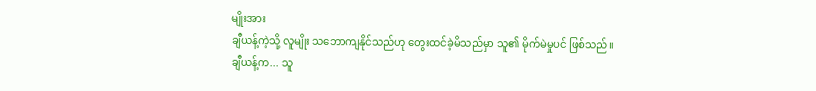မျိုးအား
ချီယန့်ကဲ့သို့ လူမျိုး သဘောကျနိုင်သည်ဟု တွေးထင်ခဲ့မိသည်မှာ သူ၏ မိုက်မဲမှုပင် ဖြစ်သည်။
ချီယန့်က... သူ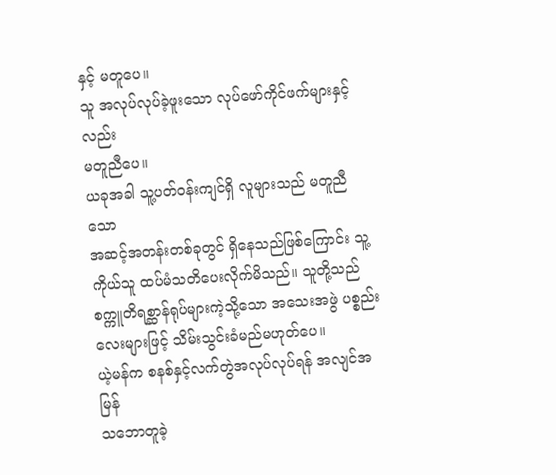နှင့် မတူပေ။
သူ အလုပ်လုပ်ခဲ့ဖူးသော လုပ်ဖော်ကိုင်ဖက်များနှင့်လည်း
မတူညီပေ။
ယခုအခါ သူ့ပတ်ဝန်းကျင်ရှိ လူများသည် မတူညီသော
အဆင့်အတန်းတစ်ခုတွင် ရှိနေသည်ဖြစ်ကြောင်း သူ့ကိုယ်သူ ထပ်မံသတိပေးလိုက်မိသည်။ သူတို့သည်
စက္ကူတိရစ္ဆာန်ရုပ်များကဲ့သို့သော အသေးအဖွဲ ပစ္စည်းလေးများဖြင့် သိမ်းသွင်းခံမည်မဟုတ်ပေ။
ယဲ့မန်က စနစ်နှင့်လက်တွဲအလုပ်လုပ်ရန် အလျင်အမြန်
သဘောတူခဲ့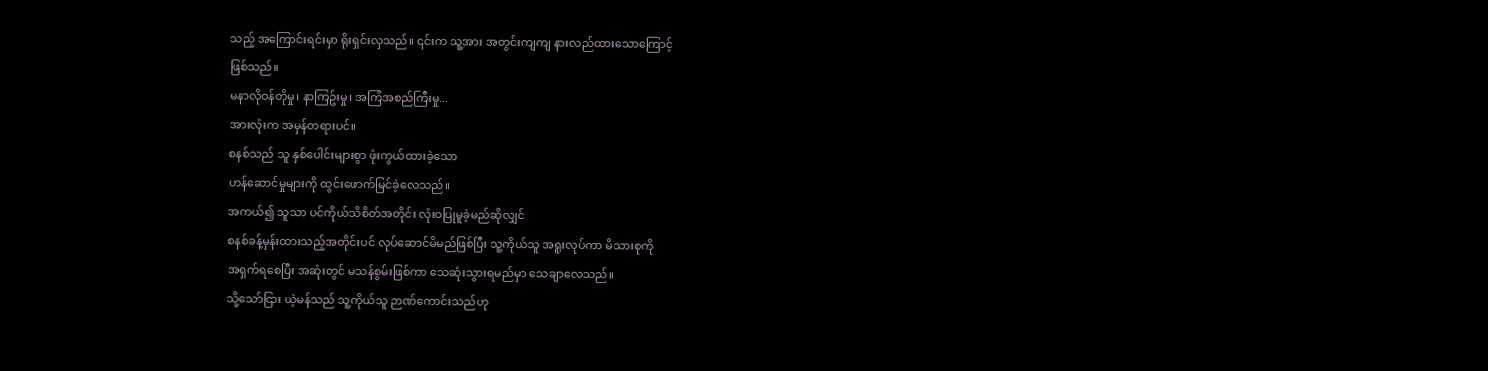သည့် အကြောင်းရင်းမှာ ရိုးရှင်းလှသည်။ ၎င်းက သူ့အား အတွင်းကျကျ နားလည်ထားသောကြောင့်
ဖြစ်သည်။
မနာလိုဝန်တိုမှု၊ နာကြဥ်းမှု၊ အကြံအစည်ကြီးမှု...
အားလုံးက အမှန်တရားပင်။
စနစ်သည် သူ နှစ်ပေါင်းများစွာ ဖုံးကွယ်ထားခဲ့သော
ဟန်ဆောင်မှုများကို ထွင်းဖောက်မြင်ခဲ့လေသည်။
အကယ်၍ သူသာ ပင်ကိုယ်သိစိတ်အတိုင်း လုံးဝပြုမူခဲ့မည်ဆိုလျှင်
စနစ်ခန့်မှန်းထားသည့်အတိုင်းပင် လုပ်ဆောင်မိမည်ဖြစ်ပြီး သူ့ကိုယ်သူ အရူးလုပ်ကာ မိသားစုကို
အရှက်ရစေပြီး အဆုံးတွင် မသန်စွမ်းဖြစ်ကာ သေဆုံးသွားရမည်မှာ သေချာလေသည်။
သို့သော်ငြား ယဲ့မန်သည် သူ့ကိုယ်သူ ဉာဏ်ကောင်းသည်ဟု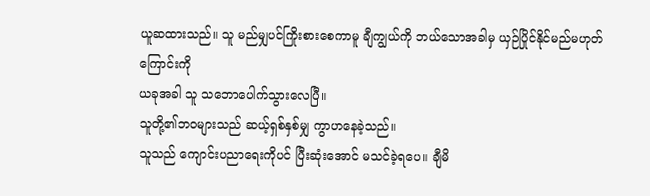ယူဆထားသည်။ သူ မည်မျှပင်ကြိုးစားစေကာမူ ချီကျွယ်ကို ဘယ်သောအခါမှ ယှဉ်ပြိုင်နိုင်မည်မဟုတ်ကြောင်းကို
ယခုအခါ သူ သဘောပေါက်သွားလေပြီ။
သူတို့၏ဘဝများသည် ဆယ့်ရှစ်နှစ်မျှ ကွာဟနေခဲ့သည်။
သူသည် ကျောင်းပညာရေးကိုပင် ပြီးဆုံးအောင် မသင်ခဲ့ရပေ။ ချီမိ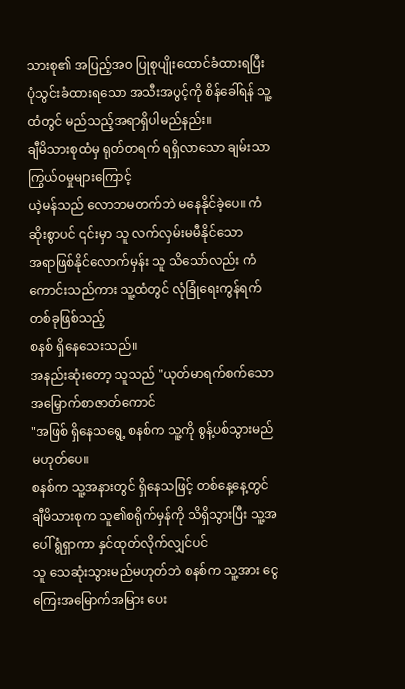သားစု၏ အပြည့်အဝ ပြုစုပျိုးထောင်ခံထားရပြီး
ပုံသွင်းခံထားရသော အသီးအပွင့်ကို စိန်ခေါ်ရန် သူ့ထံတွင် မည်သည့်အရာရှိပါမည်နည်း။
ချီမိသားစုထံမှ ရုတ်တရက် ရရှိလာသော ချမ်းသာကြွယ်ဝမှုများကြောင့်
ယဲ့မန်သည် လောဘမတက်ဘဲ မနေနိုင်ခဲ့ပေ။ ကံဆိုးစွာပင် ၎င်းမှာ သူ လက်လှမ်းမမီနိုင်သော
အရာဖြစ်နိုင်လောက်မှန်း သူ သိသော်လည်း ကံကောင်းသည်ကား သူ့ထံတွင် လုံခြုံရေးကွန်ရက်တစ်ခုဖြစ်သည့်
စနစ် ရှိနေသေးသည်။
အနည်းဆုံးတော့ သူသည် "ယုတ်မာရက်စက်သော အမြှောက်စာဇာတ်ကောင်
"အဖြစ် ရှိနေသရွေ့ စနစ်က သူ့ကို စွန့်ပစ်သွားမည် မဟုတ်ပေ။
စနစ်က သူ့အနားတွင် ရှိနေသဖြင့် တစ်နေ့နေ့တွင်
ချီမိသားစုက သူ၏စရိုက်မှန်ကို သိရှိသွားပြီး သူ့အပေါ် ရွံရှာကာ နှင်ထုတ်လိုက်လျှင်ပင်
သူ သေဆုံးသွားမည်မဟုတ်ဘဲ စနစ်က သူ့အား ငွေကြေးအမြောက်အမြား ပေး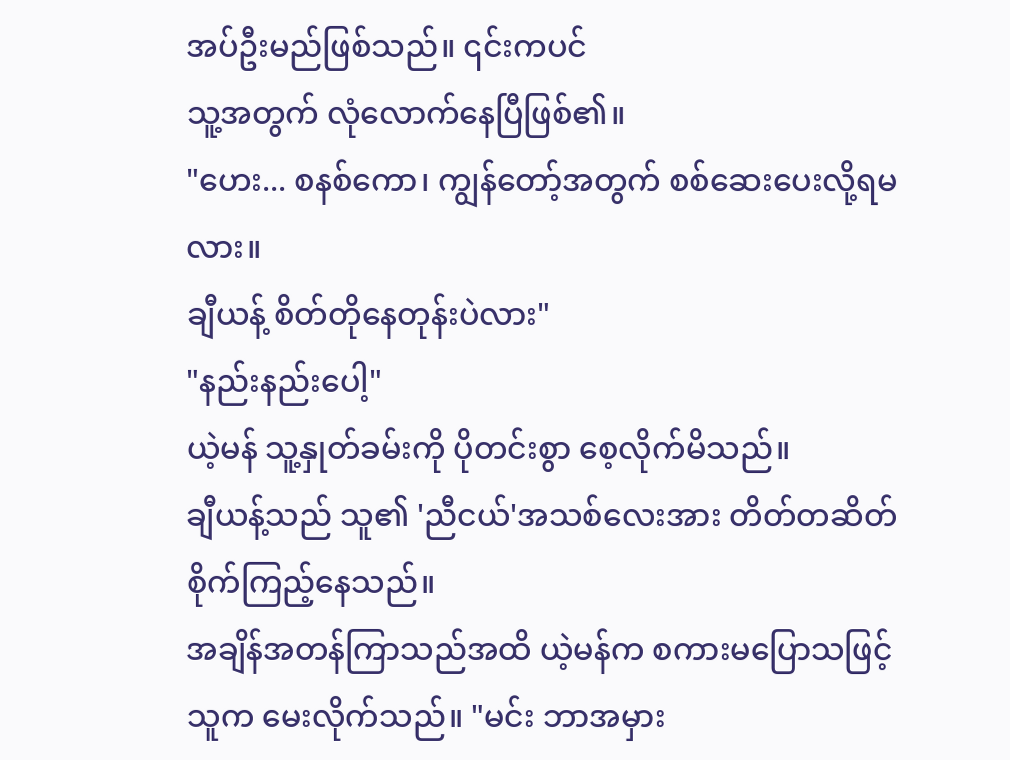အပ်ဦးမည်ဖြစ်သည်။ ၎င်းကပင်
သူ့အတွက် လုံလောက်နေပြီဖြစ်၏။
"ဟေး... စနစ်ကော၊ ကျွန်တော့်အတွက် စစ်ဆေးပေးလို့ရမလား။
ချီယန့် စိတ်တိုနေတုန်းပဲလား"
"နည်းနည်းပေါ့"
ယဲ့မန် သူ့နှုတ်ခမ်းကို ပိုတင်းစွာ စေ့လိုက်မိသည်။
ချီယန့်သည် သူ၏ 'ညီငယ်'အသစ်လေးအား တိတ်တဆိတ် စိုက်ကြည့်နေသည်။
အချိန်အတန်ကြာသည်အထိ ယဲ့မန်က စကားမပြောသဖြင့် သူက မေးလိုက်သည်။ "မင်း ဘာအမှား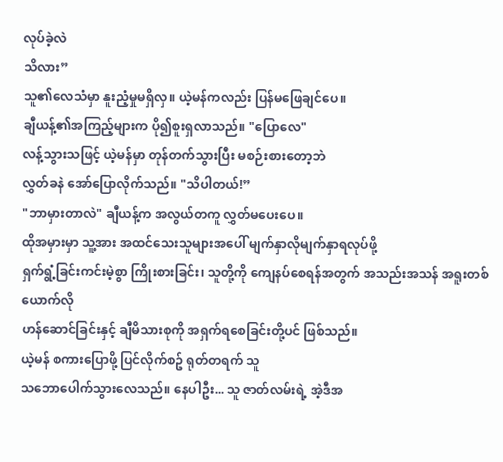လုပ်ခဲ့လဲ
သိလား”
သူ၏လေသံမှာ နူးညံ့မှုမရှိလှ။ ယဲ့မန်ကလည်း ပြန်မဖြေချင်ပေ။
ချီယန့်၏အကြည့်များက ပို၍စူးရှလာသည်။ "ပြောလေ"
လန့်သွားသဖြင့် ယဲ့မန်မှာ တုန်တက်သွားပြီး မစဉ်းစားတော့ဘဲ
လွှတ်ခနဲ အော်ပြောလိုက်သည်။ "သိပါတယ်!”
"ဘာမှားတာလဲ" ချီယန့်က အလွယ်တကူ လွှတ်မပေးပေ။
ထိုအမှားမှာ သူ့အား အထင်သေးသူများအပေါ် မျက်နှာလိုမျက်နှာရလုပ်ဖို့
ရှက်ရွံ့ခြင်းကင်းမဲ့စွာ ကြိုးစားခြင်း၊ သူတို့ကို ကျေနပ်စေရန်အတွက် အသည်းအသန် အရူးတစ်ယောက်လို
ဟန်ဆောင်ခြင်းနှင့် ချီမိသားစုကို အရှက်ရစေခြင်းတို့ပင် ဖြစ်သည်။
ယဲ့မန် စကားပြောဖို့ ပြင်လိုက်စဥ် ရုတ်တရက် သူ
သဘောပေါက်သွားလေသည်။ နေပါဦး... သူ ဇာတ်လမ်းရဲ့ အဲ့ဒီအ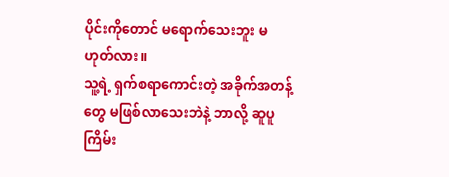ပိုင်းကိုတောင် မရောက်သေးဘူး မဟုတ်လား။
သူ့ရဲ့ ရှက်စရာကောင်းတဲ့ အခိုက်အတန့်တွေ မဖြစ်လာသေးဘဲနဲ့ ဘာလို့ ဆူပူကြိမ်း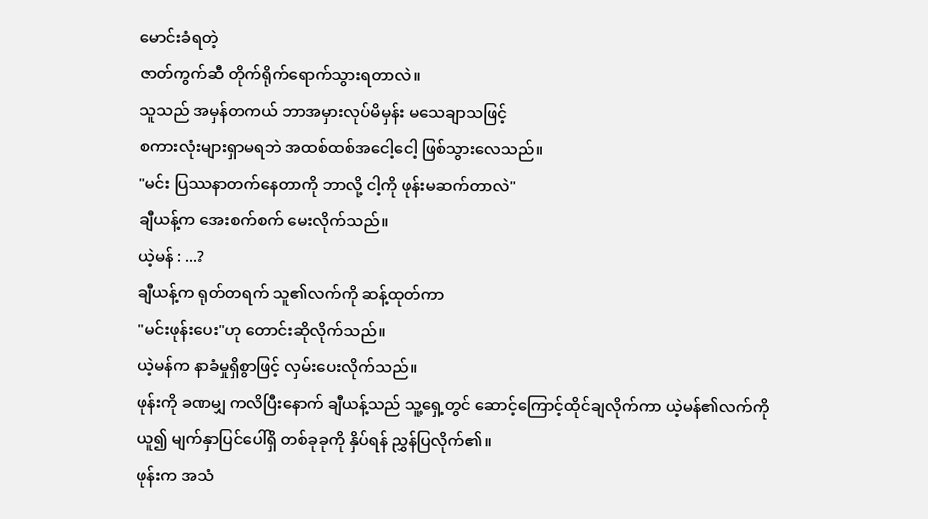မောင်းခံရတဲ့
ဇာတ်ကွက်ဆီ တိုက်ရိုက်ရောက်သွားရတာလဲ။
သူသည် အမှန်တကယ် ဘာအမှားလုပ်မိမှန်း မသေချာသဖြင့်
စကားလုံးများရှာမရဘဲ အထစ်ထစ်အငေါ့ငေါ့ ဖြစ်သွားလေသည်။
"မင်း ပြဿနာတက်နေတာကို ဘာလို့ ငါ့ကို ဖုန်းမဆက်တာလဲ"
ချီယန့်က အေးစက်စက် မေးလိုက်သည်။
ယဲ့မန် : ...?
ချီယန့်က ရုတ်တရက် သူ၏လက်ကို ဆန့်ထုတ်ကာ
"မင်းဖုန်းပေး"ဟု တောင်းဆိုလိုက်သည်။
ယဲ့မန်က နာခံမှုရှိစွာဖြင့် လှမ်းပေးလိုက်သည်။
ဖုန်းကို ခဏမျှ ကလိပြီးနောက် ချီယန့်သည် သူ့ရှေ့တွင် ဆောင့်ကြောင့်ထိုင်ချလိုက်ကာ ယဲ့မန်၏လက်ကို
ယူ၍ မျက်နှာပြင်ပေါ်ရှိ တစ်ခုခုကို နှိပ်ရန် ညွှန်ပြလိုက်၏။
ဖုန်းက အသံ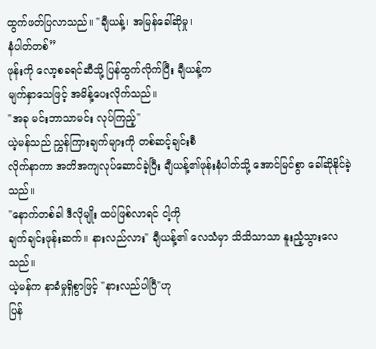ထွက်ဖတ်ပြလာသည်။ "ချီယန့်၊ အမြန်ခေါ်ဆိုမှု၊
နံပါတ်တစ်”
ဖုန်းကို လော့စခရင်ဆီသို့ ပြန်ထွက်လိုက်ပြီး ချီယန့်က
မျက်နှာသေဖြင့် အမိန့်ပေးလိုက်သည်။
"အခု မင်းဘာသာမင်း လုပ်ကြည့်"
ယဲ့မန်သည် ညွှန်ကြားချက်များကို တစ်ဆင့်ချင်းစီ
လိုက်နာကာ အတိအကျလုပ်ဆောင်ခဲ့ပြီး ချီယန့်၏ဖုန်းနံပါတ်သို့ အောင်မြင်စွာ ခေါ်ဆိုနိုင်ခဲ့သည်။
"နောက်တစ်ခါ ဒီလိုမျိုး ထပ်ဖြစ်လာရင် ငါ့ကို
ချက်ချင်းဖုန်းဆက်။ နားလည်လား" ချီယန့်၏ လေသံမှာ သိသိသာသာ နူးညံ့သွားလေသည်။
ယဲ့မန်က နာခံမှုရှိစွာဖြင့် "နားလည်ပါပြီ"ဟု
ပြန်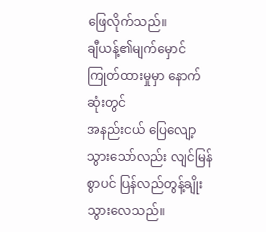ဖြေလိုက်သည်။
ချီယန့်၏မျက်မှောင်ကြုတ်ထားမှုမှာ နောက်ဆုံးတွင်
အနည်းငယ် ပြေလျော့သွားသော်လည်း လျင်မြန်စွာပင် ပြန်လည်တွန့်ချိုးသွားလေသည်။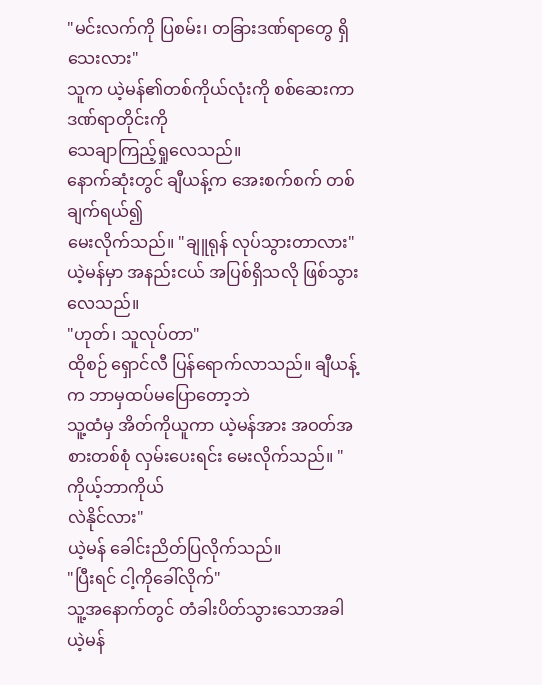"မင်းလက်ကို ပြစမ်း၊ တခြားဒဏ်ရာတွေ ရှိသေးလား"
သူက ယဲ့မန်၏တစ်ကိုယ်လုံးကို စစ်ဆေးကာ ဒဏ်ရာတိုင်းကို
သေချာကြည့်ရှုလေသည်။
နောက်ဆုံးတွင် ချီယန့်က အေးစက်စက် တစ်ချက်ရယ်၍
မေးလိုက်သည်။ "ချူရုန် လုပ်သွားတာလား"
ယဲ့မန်မှာ အနည်းငယ် အပြစ်ရှိသလို ဖြစ်သွားလေသည်။
"ဟုတ်၊ သူလုပ်တာ"
ထိုစဉ် ရှောင်လီ ပြန်ရောက်လာသည်။ ချီယန့်က ဘာမှထပ်မပြောတော့ဘဲ
သူ့ထံမှ အိတ်ကိုယူကာ ယဲ့မန်အား အဝတ်အစားတစ်စုံ လှမ်းပေးရင်း မေးလိုက်သည်။ "ကိုယ့်ဘာကိုယ်
လဲနိုင်လား"
ယဲ့မန် ခေါင်းညိတ်ပြလိုက်သည်။
"ပြီးရင် ငါ့ကိုခေါ်လိုက်"
သူ့အနောက်တွင် တံခါးပိတ်သွားသောအခါ ယဲ့မန်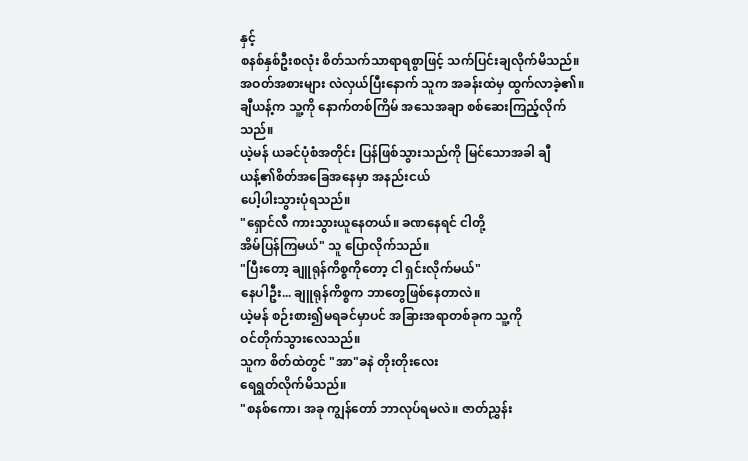နှင့်
စနစ်နှစ်ဦးစလုံး စိတ်သက်သာရာရစွာဖြင့် သက်ပြင်းချလိုက်မိသည်။
အဝတ်အစားများ လဲလှယ်ပြီးနောက် သူက အခန်းထဲမှ ထွက်လာခဲ့၏။
ချီယန့်က သူ့ကို နောက်တစ်ကြိမ် အသေအချာ စစ်ဆေးကြည့်လိုက်သည်။
ယဲ့မန် ယခင်ပုံစံအတိုင်း ပြန်ဖြစ်သွားသည်ကို မြင်သောအခါ ချီယန့်၏စိတ်အခြေအနေမှာ အနည်းငယ်
ပေါ့ပါးသွားပုံရသည်။
"ရှောင်လီ ကားသွားယူနေတယ်။ ခဏနေရင် ငါတို့
အိမ်ပြန်ကြမယ်" သူ ပြောလိုက်သည်။
"ပြီးတော့ ချူရုန်ကိစ္စကိုတော့ ငါ ရှင်းလိုက်မယ်"
နေပါဦး... ချူရုန်ကိစ္စက ဘာတွေဖြစ်နေတာလဲ။
ယဲ့မန် စဉ်းစား၍မရခင်မှာပင် အခြားအရာတစ်ခုက သူ့ကို
ဝင်တိုက်သွားလေသည်။
သူက စိတ်ထဲတွင် "အာ"ခနဲ တိုးတိုးလေး
ရေရွတ်လိုက်မိသည်။
"စနစ်ကော၊ အခု ကျွန်တော် ဘာလုပ်ရမလဲ။ ဇာတ်ညွှန်း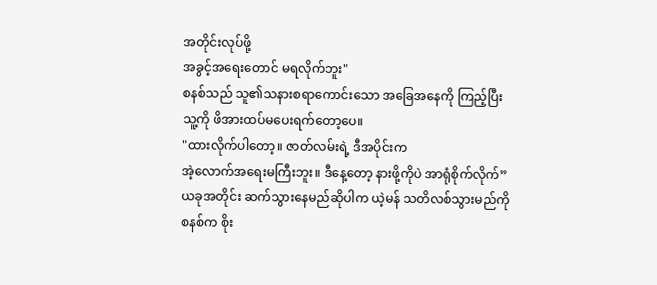အတိုင်းလုပ်ဖို့
အခွင့်အရေးတောင် မရလိုက်ဘူး"
စနစ်သည် သူ၏သနားစရာကောင်းသော အခြေအနေကို ကြည့်ပြီး
သူ့ကို ဖိအားထပ်မပေးရက်တော့ပေ။
"ထားလိုက်ပါတော့။ ဇာတ်လမ်းရဲ့ ဒီအပိုင်းက
အဲ့လောက်အရေးမကြီးဘူး။ ဒီနေ့တော့ နားဖို့ကိုပဲ အာရုံစိုက်လိုက်”
ယခုအတိုင်း ဆက်သွားနေမည်ဆိုပါက ယဲ့မန် သတိလစ်သွားမည်ကို
စနစ်က စိုး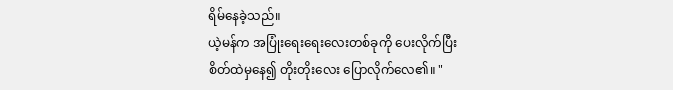ရိမ်နေခဲ့သည်။
ယဲ့မန်က အပြုံးရေးရေးလေးတစ်ခုကို ပေးလိုက်ပြီး
စိတ်ထဲမှနေ၍ တိုးတိုးလေး ပြောလိုက်လေ၏။ "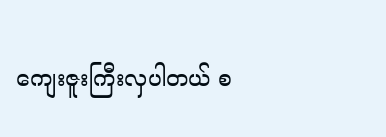ကျေးဇူးကြီးလှပါတယ် စ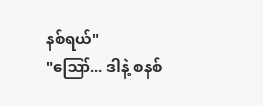နစ်ရယ်"
"ဪ... ဒါနဲ့ စနစ်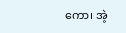ကော၊ အဲ့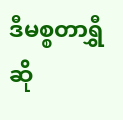ဒီမစ္စတာရွှီဆို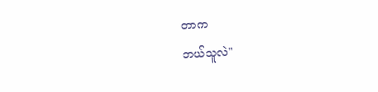တာက
ဘယ်သူလဲ"